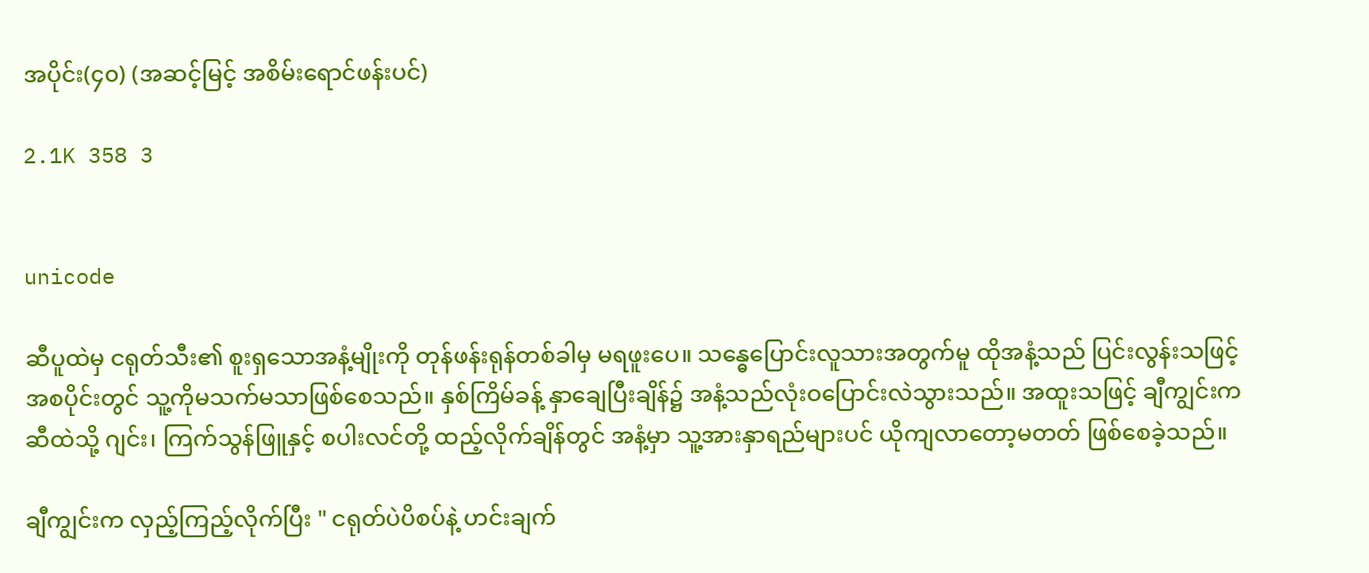အပိုင်း(၄၀) (အဆင့်မြင့် အစိမ်းရောင်ဖန်းပင်)

2.1K 358 3


unicode

ဆီပူထဲမှ ငရုတ်သီး၏ စူးရှသောအနံ့မျိုးကို တုန်ဖန်းရုန်တစ်ခါမှ မရဖူးပေ။ သန္ဓေပြောင်းလူသားအတွက်မူ ထိုအနံ့သည် ပြင်းလွန်းသဖြင့် အစပိုင်းတွင် သူ့ကိုမသက်မသာဖြစ်စေသည်။ နှစ်ကြိမ်ခန့် နှာချေပြီးချိန်၌ အနံ့သည်လုံးဝပြောင်းလဲသွားသည်။ အထူးသဖြင့် ချီကျွင်းက ဆီထဲသို့ ဂျင်း၊ ကြက်သွန်ဖြူနှင့် စပါးလင်တို့ ထည့်လိုက်ချိန်တွင် အနံ့မှာ သူ့အားနှာရည်များပင် ယိုကျလာတော့မတတ် ဖြစ်စေခဲ့သည်။

ချီကျွင်းက လှည့်ကြည့်လိုက်ပြီး " ငရုတ်ပဲပိစပ်နဲ့ ဟင်းချက်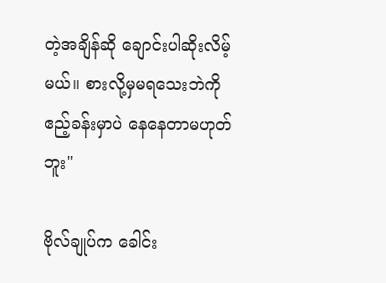တဲ့အချိန်ဆို ချောင်းပါဆိုးလိမ့်မယ်။ စားလို့မှမရသေးဘဲကို ဧည့်ခန်းမှာပဲ နေနေတာမဟုတ်ဘူး"

ဗိုလ်ချုပ်က ခေါင်း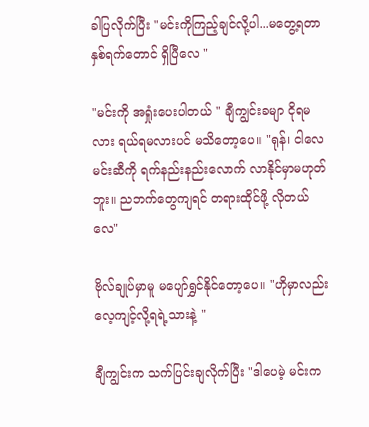ခါပြလိုက်ပြီး "မင်းကိုကြည့်ချင်လို့ပါ...မတွေ့ရတာနှစ်ရက်တောင် ရှိပြီလေ "

"မင်းကို အရှုံးပေးပါတယ် " ချီကျွင်းခမျာ ငိုရမလား ရယ်ရမလားပင် မသိတော့ပေ။ "ရုန်၊ ငါလေ မင်းဆီကို ရက်နည်းနည်းလောက် လာနိုင်မှာမဟုတ်ဘူး။ ညဘက်တွေကျရင် တရားထိုင်ဖို့ လိုတယ်လေ"

ဗိုလ်ချုပ်မှာမူ မပျော်ရွှင်နိုင်တော့ပေ။ "ဟိုမှာလည်း လေ့ကျင့်လို့ရရဲ့သားနဲ့ "

ချီကျွင်းက သက်ပြင်းချလိုက်ပြီး "ဒါပေမဲ့ မင်းက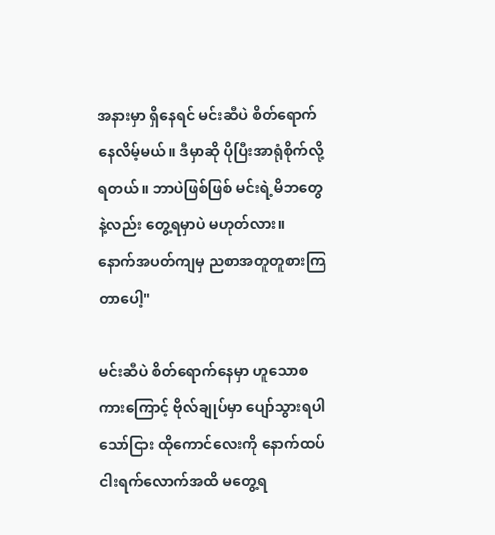အနားမှာ ရှိနေရင် မင်းဆီပဲ စိတ်ရောက်နေလိမ့်မယ်။ ဒီမှာဆို ပိုပြီးအာရုံစိုက်လို့ရတယ်။ ဘာပဲဖြစ်ဖြစ် မင်းရဲ့မိဘတွေနဲ့လည်း တွေ့ရမှာပဲ မဟုတ်လား။ နောက်အပတ်ကျမှ ညစာအတူတူစားကြတာပေါ့"

မင်းဆီပဲ စိတ်ရောက်နေမှာ ဟူသောစကားကြောင့် ဗိုလ်ချုပ်မှာ ပျော်သွားရပါသော်ငြား ထိုကောင်လေးကို နောက်ထပ်ငါးရက်လောက်အထိ မတွေ့ရ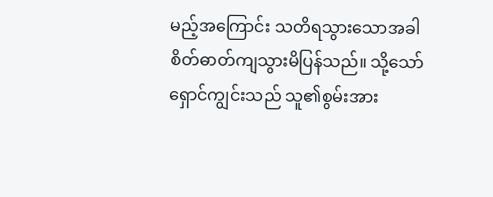မည့်အကြောင်း သတိရသွားသောအခါ စိတ်ဓာတ်ကျသွားမိပြန်သည်။ သို့သော် ရှောင်ကျွင်းသည် သူ၏စွမ်းအား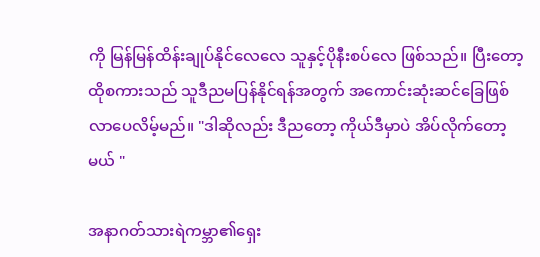ကို မြန်မြန်ထိန်းချုပ်နိုင်လေလေ သူနှင့်ပိုနီးစပ်လေ ဖြစ်သည်။ ပြီးတော့ ထိုစကားသည် သူဒီညမပြန်နိုင်ရန်အတွက် အကောင်းဆုံးဆင်ခြေဖြစ်လာပေလိမ့်မည်။ "ဒါဆိုလည်း ဒီညတော့ ကိုယ်ဒီမှာပဲ အိပ်လိုက်တော့မယ် "

အနာဂတ်သားရဲကမ္ဘာ၏ရှေး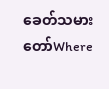ခေတ်သမားတော်Where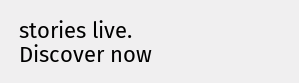stories live. Discover now